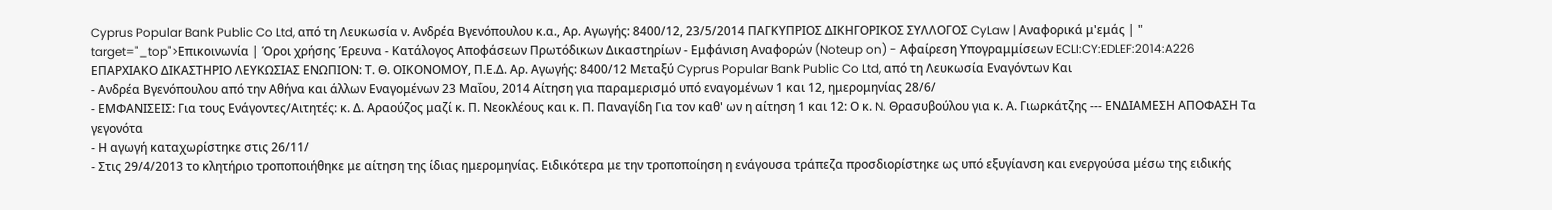Cyprus Popular Bank Public Co Ltd, από τη Λευκωσία ν. Ανδρέα Βγενόπουλου κ.α., Αρ. Αγωγής: 8400/12, 23/5/2014 ΠΑΓΚΥΠΡΙΟΣ ΔΙΚΗΓΟΡΙΚΟΣ ΣΥΛΛΟΓΟΣ CyLaw | Αναφορικά μ'εμάς | " target="_top">Επικοινωνία | Όροι χρήσης Έρευνα - Κατάλογος Αποφάσεων Πρωτόδικων Δικαστηρίων - Εμφάνιση Αναφορών (Noteup on) - Αφαίρεση Υπογραμμίσεων ECLI:CY:EDLEF:2014:A226 ΕΠΑΡΧΙΑΚΟ ΔΙΚΑΣΤΗΡΙΟ ΛΕΥΚΩΣΙΑΣ ΕΝΩΠΙΟΝ: Τ. Θ. ΟΙΚΟΝΟΜΟΥ, Π.Ε.Δ. Αρ. Αγωγής: 8400/12 Μεταξύ Cyprus Popular Bank Public Co Ltd, από τη Λευκωσία Εναγόντων Και
- Ανδρέα Βγενόπουλου από την Αθήνα και άλλων Εναγομένων 23 Mαΐου, 2014 Αίτηση για παραμερισμό υπό εναγομένων 1 και 12, ημερομηνίας 28/6/
- ΕΜΦΑΝΙΣΕΙΣ: Για τους Ενάγοντες/Αιτητές: κ. Δ. Αραούζος μαζί κ. Π. Νεοκλέους και κ. Π. Παναγίδη Για τον καθ' ων η αίτηση 1 και 12: Ο κ. N. Θρασυβούλου για κ. Α. Γιωρκάτζης --- ΕΝΔΙΑΜΕΣΗ ΑΠΟΦΑΣΗ Τα γεγονότα
- Η αγωγή καταχωρίστηκε στις 26/11/
- Στις 29/4/2013 το κλητήριο τροποποιήθηκε με αίτηση της ίδιας ημερομηνίας. Ειδικότερα με την τροποποίηση η ενάγουσα τράπεζα προσδιορίστηκε ως υπό εξυγίανση και ενεργούσα μέσω της ειδικής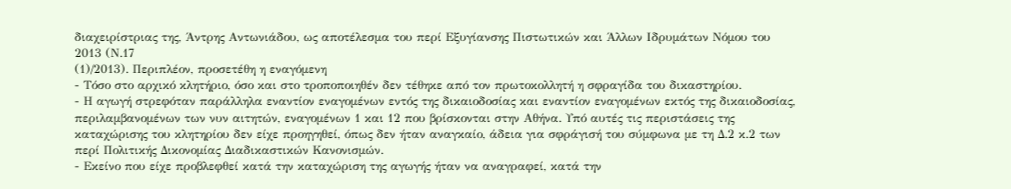διαχειρίστριας της, Άντρης Αντωνιάδου, ως αποτέλεσμα του περί Εξυγίανσης Πιστωτικών και Άλλων Ιδρυμάτων Νόμου του 2013 (Ν.17
(1)/2013). Περιπλέον, προσετέθη η εναγόμενη
- Τόσο στο αρχικό κλητήριο, όσο και στο τροποποιηθέν δεν τέθηκε από τον πρωτοκολλητή η σφραγίδα του δικαστηρίου.
- Η αγωγή στρεφόταν παράλληλα εναντίον εναγομένων εντός της δικαιοδοσίας και εναντίον εναγομένων εκτός της δικαιοδοσίας, περιλαμβανομένων των νυν αιτητών, εναγομένων 1 και 12 που βρίσκονται στην Αθήνα. Υπό αυτές τις περιστάσεις της καταχώρισης του κλητηρίου δεν είχε προηγηθεί, όπως δεν ήταν αναγκαίο, άδεια για σφράγισή του σύμφωνα με τη Δ.2 κ.2 των περί Πολιτικής Δικονομίας Διαδικαστικών Κανονισμών.
- Εκείνο που είχε προβλεφθεί κατά την καταχώριση της αγωγής ήταν να αναγραφεί, κατά την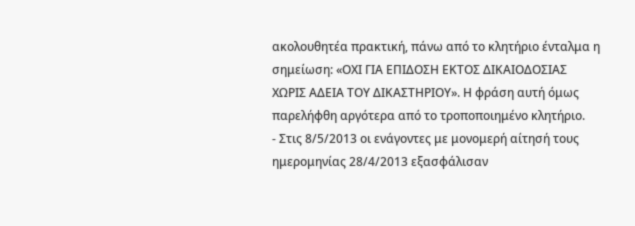ακολουθητέα πρακτική, πάνω από το κλητήριο ένταλμα η σημείωση: «ΟΧΙ ΓΙΑ ΕΠΙΔΟΣΗ ΕΚΤΟΣ ΔΙΚΑΙΟΔΟΣΙΑΣ ΧΩΡΙΣ ΑΔΕΙΑ ΤΟΥ ΔΙΚΑΣΤΗΡΙΟΥ». Η φράση αυτή όμως παρελήφθη αργότερα από το τροποποιημένο κλητήριο.
- Στις 8/5/2013 οι ενάγοντες με μονομερή αίτησή τους ημερομηνίας 28/4/2013 εξασφάλισαν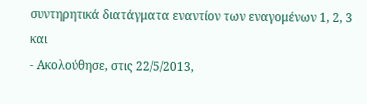συντηρητικά διατάγματα εναντίον των εναγομένων 1, 2, 3 και
- Ακολούθησε, στις 22/5/2013,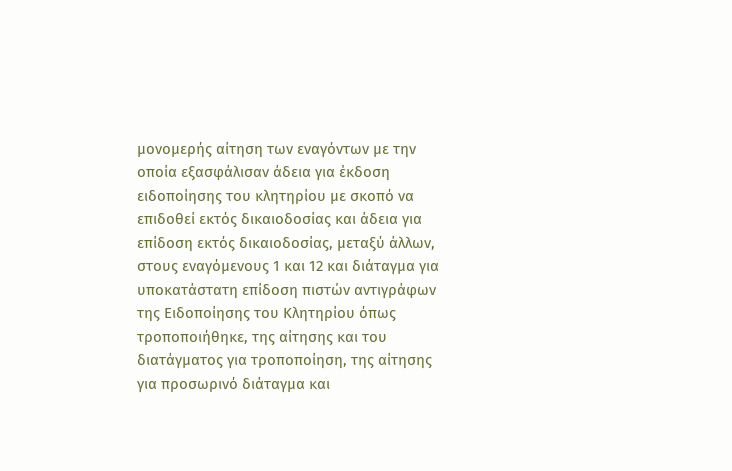μονομερής αίτηση των εναγόντων με την οποία εξασφάλισαν άδεια για έκδοση ειδοποίησης του κλητηρίου με σκοπό να επιδοθεί εκτός δικαιοδοσίας και άδεια για επίδοση εκτός δικαιοδοσίας, μεταξύ άλλων, στους εναγόμενους 1 και 12 και διάταγμα για υποκατάστατη επίδοση πιστών αντιγράφων της Ειδοποίησης του Κλητηρίου όπως τροποποιήθηκε, της αίτησης και του διατάγματος για τροποποίηση, της αίτησης για προσωρινό διάταγμα και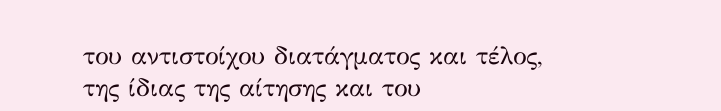του αντιστοίχου διατάγματος και τέλος, της ίδιας της αίτησης και του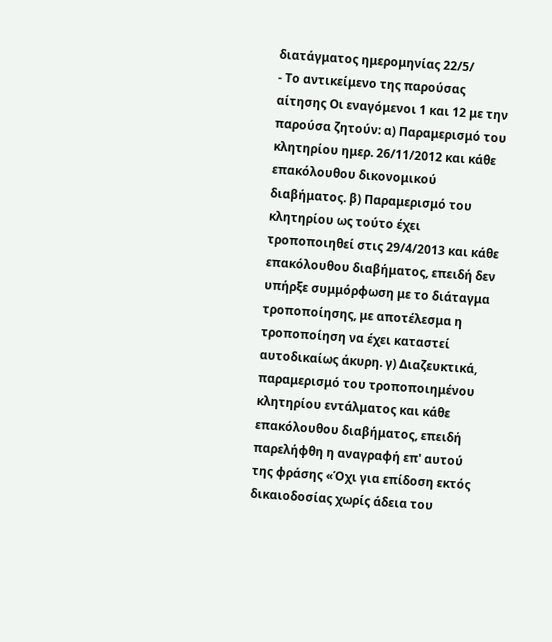διατάγματος ημερομηνίας 22/5/
- Το αντικείμενο της παρούσας αίτησης Οι εναγόμενοι 1 και 12 με την παρούσα ζητούν: α) Παραμερισμό του κλητηρίου ημερ. 26/11/2012 και κάθε επακόλουθου δικονομικού διαβήματος. β) Παραμερισμό του κλητηρίου ως τούτο έχει τροποποιηθεί στις 29/4/2013 και κάθε επακόλουθου διαβήματος, επειδή δεν υπήρξε συμμόρφωση με το διάταγμα τροποποίησης, με αποτέλεσμα η τροποποίηση να έχει καταστεί αυτοδικαίως άκυρη. γ) Διαζευκτικά, παραμερισμό του τροποποιημένου κλητηρίου εντάλματος και κάθε επακόλουθου διαβήματος, επειδή παρελήφθη η αναγραφή επ' αυτού της φράσης «Όχι για επίδοση εκτός δικαιοδοσίας χωρίς άδεια του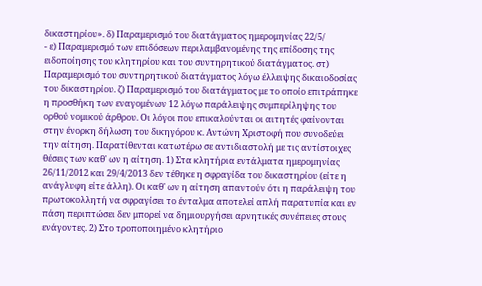δικαστηρίου». δ) Παραμερισμό του διατάγματος ημερομηνίας 22/5/
- ε) Παραμερισμό των επιδόσεων περιλαμβανομένης της επίδοσης της ειδοποίησης του κλητηρίου και του συντηρητικού διατάγματος. στ) Παραμερισμό του συντηρητικού διατάγματος λόγω έλλειψης δικαιοδοσίας του δικαστηρίου. ζ) Παραμερισμό του διατάγματος με το οποίο επιτράπηκε η προσθήκη των εναγομένων 12 λόγω παράλειψης συμπερίληψης του ορθού νομικού άρθρου. Οι λόγοι που επικαλούνται οι αιτητές φαίνονται στην ένορκη δήλωση του δικηγόρου κ. Αντώνη Χριστοφή που συνοδεύει την αίτηση. Παρατίθενται κατωτέρω σε αντιδιαστολή με τις αντίστοιχες θέσεις των καθ' ων η αίτηση. 1) Στα κλητήρια εντάλματα ημερομηνίας 26/11/2012 και 29/4/2013 δεν τέθηκε η σφραγίδα του δικαστηρίου (είτε η ανάγλυφη είτε άλλη). Οι καθ' ων η αίτηση απαντούν ότι η παράλειψη του πρωτοκολλητή να σφραγίσει το ένταλμα αποτελεί απλή παρατυπία και εν πάση περιπτώσει δεν μπορεί να δημιουργήσει αρνητικές συνέπειες στους ενάγοντες. 2) Στο τροποποιημένο κλητήριο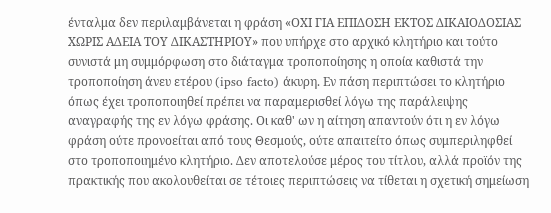ένταλμα δεν περιλαμβάνεται η φράση «ΟΧΙ ΓΙΑ ΕΠΙΔΟΣΗ ΕΚΤΟΣ ΔΙΚΑΙΟΔΟΣΙΑΣ ΧΩΡΙΣ ΑΔΕΙΑ ΤΟΥ ΔΙΚΑΣΤΗΡΙΟΥ» που υπήρχε στο αρχικό κλητήριο και τούτο συνιστά μη συμμόρφωση στο διάταγμα τροποποίησης η οποία καθιστά την τροποποίηση άνευ ετέρου (ipso facto) άκυρη. Εν πάση περιπτώσει το κλητήριο όπως έχει τροποποιηθεί πρέπει να παραμερισθεί λόγω της παράλειψης αναγραφής της εν λόγω φράσης. Οι καθ' ων η αίτηση απαντούν ότι η εν λόγω φράση ούτε προνοείται από τους Θεσμούς, ούτε απαιτείτο όπως συμπεριληφθεί στο τροποποιημένο κλητήριο. Δεν αποτελούσε μέρος του τίτλου, αλλά προϊόν της πρακτικής που ακολουθείται σε τέτοιες περιπτώσεις να τίθεται η σχετική σημείωση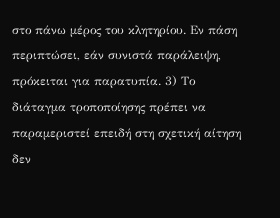στο πάνω μέρος του κλητηρίου. Εν πάση περιπτώσει, εάν συνιστά παράλειψη, πρόκειται για παρατυπία. 3) Το διάταγμα τροποποίησης πρέπει να παραμεριστεί επειδή στη σχετική αίτηση δεν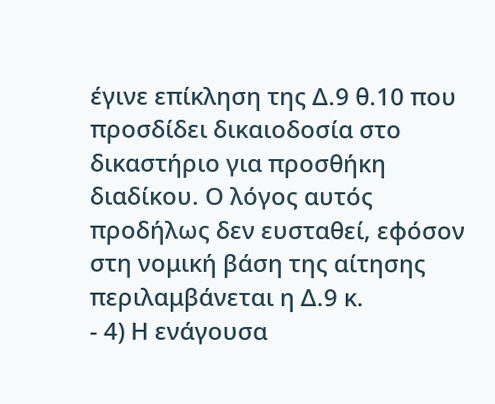έγινε επίκληση της Δ.9 θ.10 που προσδίδει δικαιοδοσία στο δικαστήριο για προσθήκη διαδίκου. Ο λόγος αυτός προδήλως δεν ευσταθεί, εφόσον στη νομική βάση της αίτησης περιλαμβάνεται η Δ.9 κ.
- 4) Η ενάγουσα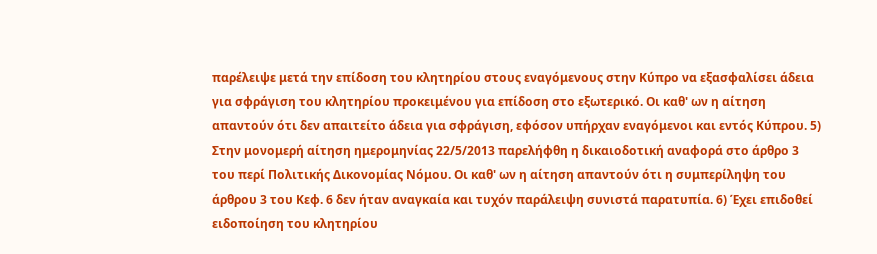παρέλειψε μετά την επίδοση του κλητηρίου στους εναγόμενους στην Κύπρο να εξασφαλίσει άδεια για σφράγιση του κλητηρίου προκειμένου για επίδοση στο εξωτερικό. Οι καθ' ων η αίτηση απαντούν ότι δεν απαιτείτο άδεια για σφράγιση, εφόσον υπήρχαν εναγόμενοι και εντός Κύπρου. 5) Στην μονομερή αίτηση ημερομηνίας 22/5/2013 παρελήφθη η δικαιοδοτική αναφορά στο άρθρο 3 του περί Πολιτικής Δικονομίας Νόμου. Οι καθ' ων η αίτηση απαντούν ότι η συμπερίληψη του άρθρου 3 του Κεφ. 6 δεν ήταν αναγκαία και τυχόν παράλειψη συνιστά παρατυπία. 6) Έχει επιδοθεί ειδοποίηση του κλητηρίου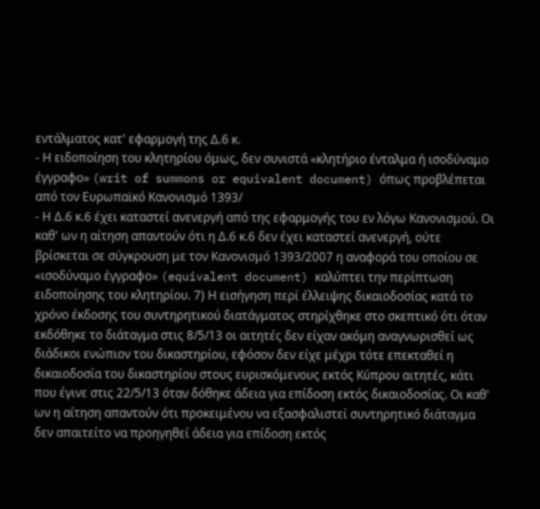εντάλματος κατ' εφαρμογή της Δ.6 κ.
- Η ειδοποίηση του κλητηρίου όμως, δεν συνιστά «κλητήριο ένταλμα ή ισοδύναμο έγγραφο» (writ of summons or equivalent document) όπως προβλέπεται από τον Ευρωπαϊκό Κανονισμό 1393/
- Η Δ.6 κ.6 έχει καταστεί ανενεργή από της εφαρμογής του εν λόγω Κανονισμού. Οι καθ' ων η αίτηση απαντούν ότι η Δ.6 κ.6 δεν έχει καταστεί ανενεργή, ούτε βρίσκεται σε σύγκρουση με τον Κανονισμό 1393/2007 η αναφορά του οποίου σε «ισοδύναμο έγγραφο» (equivalent document) καλύπτει την περίπτωση ειδοποίησης του κλητηρίου. 7) Η εισήγηση περί έλλειψης δικαιοδοσίας κατά το χρόνο έκδοσης του συντηρητικού διατάγματος στηρίχθηκε στο σκεπτικό ότι όταν εκδόθηκε το διάταγμα στις 8/5/13 οι αιτητές δεν είχαν ακόμη αναγνωρισθεί ως διάδικοι ενώπιον του δικαστηρίου, εφόσον δεν είχε μέχρι τότε επεκταθεί η δικαιοδοσία του δικαστηρίου στους ευρισκόμενους εκτός Κύπρου αιτητές, κάτι που έγινε στις 22/5/13 όταν δόθηκε άδεια για επίδοση εκτός δικαιοδοσίας. Οι καθ' ων η αίτηση απαντούν ότι προκειμένου να εξασφαλιστεί συντηρητικό διάταγμα δεν απαιτείτο να προηγηθεί άδεια για επίδοση εκτός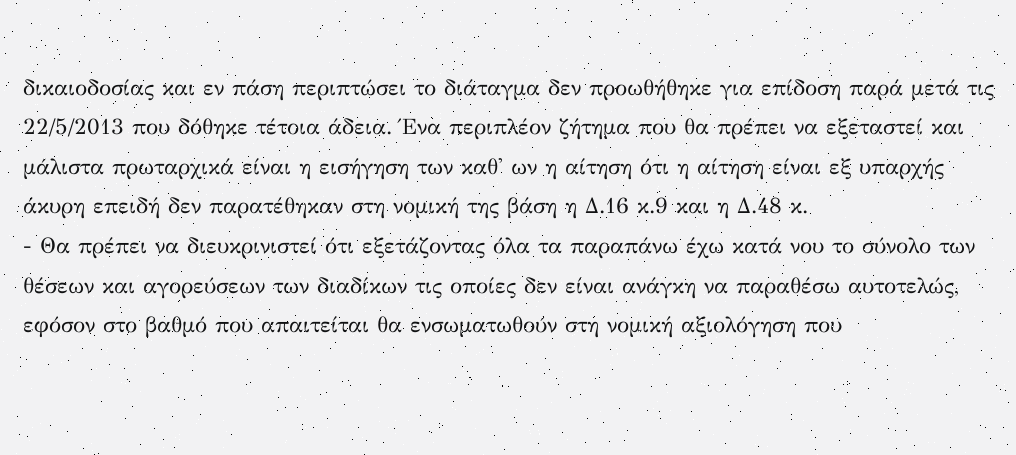δικαιοδοσίας και εν πάση περιπτώσει το διάταγμα δεν προωθήθηκε για επίδοση παρά μετά τις 22/5/2013 που δόθηκε τέτοια άδεια. Ένα περιπλέον ζήτημα που θα πρέπει να εξεταστεί και μάλιστα πρωταρχικά είναι η εισήγηση των καθ' ων η αίτηση ότι η αίτηση είναι εξ υπαρχής άκυρη επειδή δεν παρατέθηκαν στη νομική της βάση η Δ.16 κ.9 και η Δ.48 κ.
- Θα πρέπει να διευκρινιστεί ότι εξετάζοντας όλα τα παραπάνω έχω κατά νου το σύνολο των θέσεων και αγορεύσεων των διαδίκων τις οποίες δεν είναι ανάγκη να παραθέσω αυτοτελώς, εφόσον στο βαθμό που απαιτείται θα ενσωματωθούν στη νομική αξιολόγηση που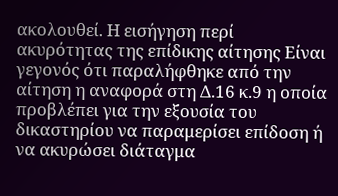ακολουθεί. Η εισήγηση περί ακυρότητας της επίδικης αίτησης Είναι γεγονός ότι παραλήφθηκε από την αίτηση η αναφορά στη Δ.16 κ.9 η οποία προβλέπει για την εξουσία του δικαστηρίου να παραμερίσει επίδοση ή να ακυρώσει διάταγμα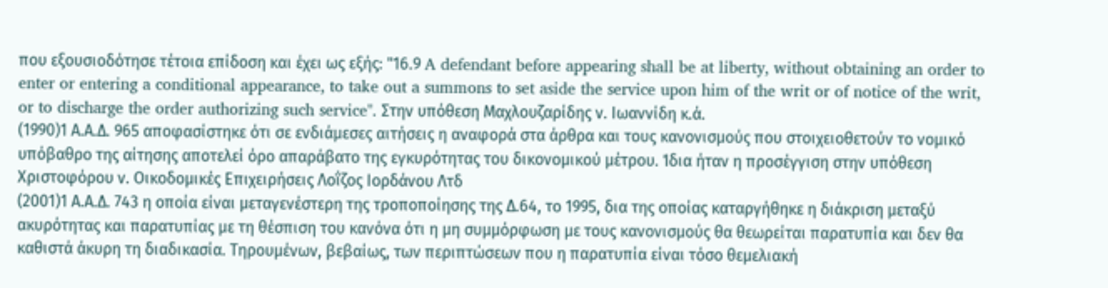που εξουσιοδότησε τέτοια επίδοση και έχει ως εξής: "16.9 A defendant before appearing shall be at liberty, without obtaining an order to enter or entering a conditional appearance, to take out a summons to set aside the service upon him of the writ or of notice of the writ, or to discharge the order authorizing such service". Στην υπόθεση Μαχλουζαρίδης ν. Ιωαννίδη κ.ά.
(1990)1 Α.Α.Δ. 965 αποφασίστηκε ότι σε ενδιάμεσες αιτήσεις η αναφορά στα άρθρα και τους κανονισμούς που στοιχειοθετούν το νομικό υπόβαθρο της αίτησης αποτελεί όρο απαράβατο της εγκυρότητας του δικονομικού μέτρου. Ίδια ήταν η προσέγγιση στην υπόθεση Χριστοφόρου ν. Οικοδομικές Επιχειρήσεις Λοΐζος Ιορδάνου Λτδ
(2001)1 Α.Α.Δ. 743 η οποία είναι μεταγενέστερη της τροποποίησης της Δ.64, το 1995, δια της οποίας καταργήθηκε η διάκριση μεταξύ ακυρότητας και παρατυπίας με τη θέσπιση του κανόνα ότι η μη συμμόρφωση με τους κανονισμούς θα θεωρείται παρατυπία και δεν θα καθιστά άκυρη τη διαδικασία. Τηρουμένων, βεβαίως, των περιπτώσεων που η παρατυπία είναι τόσο θεμελιακή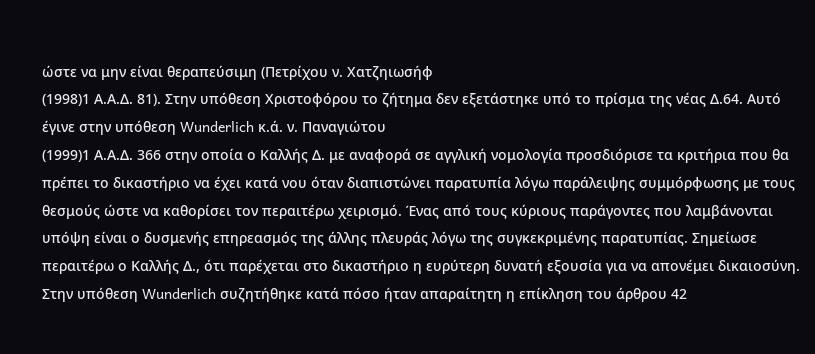ώστε να μην είναι θεραπεύσιμη (Πετρίχου ν. Χατζηιωσήφ
(1998)1 Α.Α.Δ. 81). Στην υπόθεση Χριστοφόρου το ζήτημα δεν εξετάστηκε υπό το πρίσμα της νέας Δ.64. Αυτό έγινε στην υπόθεση Wunderlich κ.ά. ν. Παναγιώτου
(1999)1 Α.Α.Δ. 366 στην οποία ο Καλλής Δ. με αναφορά σε αγγλική νομολογία προσδιόρισε τα κριτήρια που θα πρέπει το δικαστήριο να έχει κατά νου όταν διαπιστώνει παρατυπία λόγω παράλειψης συμμόρφωσης με τους θεσμούς ώστε να καθορίσει τον περαιτέρω χειρισμό. Ένας από τους κύριους παράγοντες που λαμβάνονται υπόψη είναι ο δυσμενής επηρεασμός της άλλης πλευράς λόγω της συγκεκριμένης παρατυπίας. Σημείωσε περαιτέρω ο Καλλής Δ., ότι παρέχεται στο δικαστήριο η ευρύτερη δυνατή εξουσία για να απονέμει δικαιοσύνη. Στην υπόθεση Wunderlich συζητήθηκε κατά πόσο ήταν απαραίτητη η επίκληση του άρθρου 42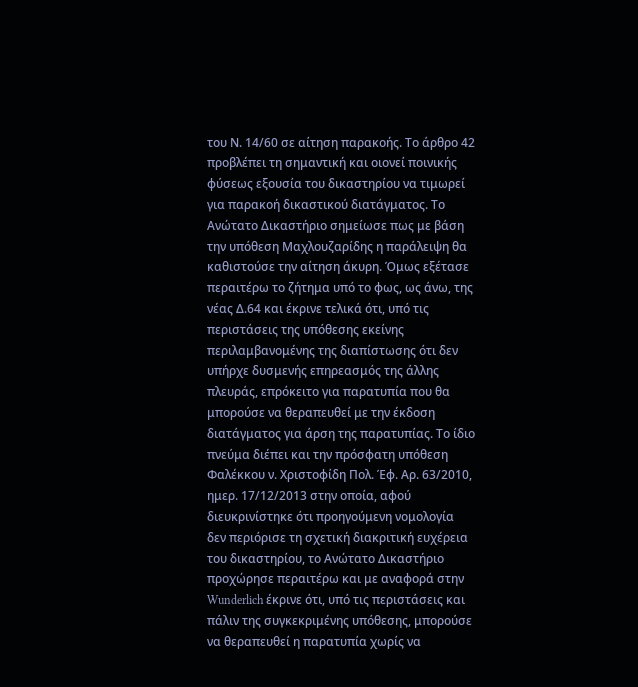του Ν. 14/60 σε αίτηση παρακοής. Το άρθρο 42 προβλέπει τη σημαντική και οιονεί ποινικής φύσεως εξουσία του δικαστηρίου να τιμωρεί για παρακοή δικαστικού διατάγματος. Το Ανώτατο Δικαστήριο σημείωσε πως με βάση την υπόθεση Μαχλουζαρίδης η παράλειψη θα καθιστούσε την αίτηση άκυρη. Όμως εξέτασε περαιτέρω το ζήτημα υπό το φως, ως άνω, της νέας Δ.64 και έκρινε τελικά ότι, υπό τις περιστάσεις της υπόθεσης εκείνης περιλαμβανομένης της διαπίστωσης ότι δεν υπήρχε δυσμενής επηρεασμός της άλλης πλευράς, επρόκειτο για παρατυπία που θα μπορούσε να θεραπευθεί με την έκδοση διατάγματος για άρση της παρατυπίας. Το ίδιο πνεύμα διέπει και την πρόσφατη υπόθεση Φαλέκκου ν. Χριστοφίδη Πολ. Έφ. Αρ. 63/2010, ημερ. 17/12/2013 στην οποία, αφού διευκρινίστηκε ότι προηγούμενη νομολογία δεν περιόρισε τη σχετική διακριτική ευχέρεια του δικαστηρίου, το Ανώτατο Δικαστήριο προχώρησε περαιτέρω και με αναφορά στην Wunderlich έκρινε ότι, υπό τις περιστάσεις και πάλιν της συγκεκριμένης υπόθεσης, μπορούσε να θεραπευθεί η παρατυπία χωρίς να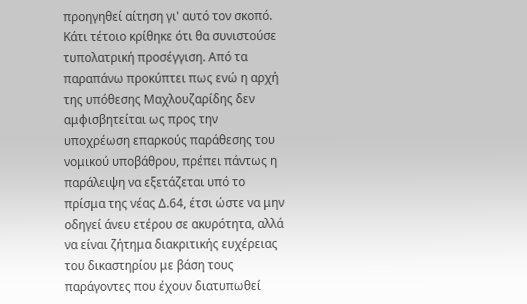προηγηθεί αίτηση γι' αυτό τον σκοπό. Κάτι τέτοιο κρίθηκε ότι θα συνιστούσε τυπολατρική προσέγγιση. Από τα παραπάνω προκύπτει πως ενώ η αρχή της υπόθεσης Μαχλουζαρίδης δεν αμφισβητείται ως προς την υποχρέωση επαρκούς παράθεσης του νομικού υποβάθρου, πρέπει πάντως η παράλειψη να εξετάζεται υπό το πρίσμα της νέας Δ.64, έτσι ώστε να μην οδηγεί άνευ ετέρου σε ακυρότητα, αλλά να είναι ζήτημα διακριτικής ευχέρειας του δικαστηρίου με βάση τους παράγοντες που έχουν διατυπωθεί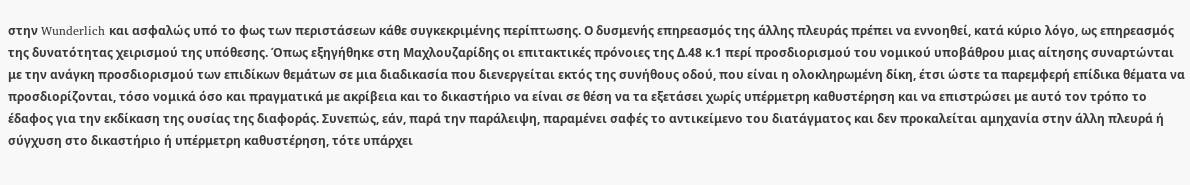στην Wunderlich και ασφαλώς υπό το φως των περιστάσεων κάθε συγκεκριμένης περίπτωσης. Ο δυσμενής επηρεασμός της άλλης πλευράς πρέπει να εννοηθεί, κατά κύριο λόγο, ως επηρεασμός της δυνατότητας χειρισμού της υπόθεσης. Όπως εξηγήθηκε στη Μαχλουζαρίδης οι επιτακτικές πρόνοιες της Δ.48 κ.1 περί προσδιορισμού του νομικού υποβάθρου μιας αίτησης συναρτώνται με την ανάγκη προσδιορισμού των επιδίκων θεμάτων σε μια διαδικασία που διενεργείται εκτός της συνήθους οδού, που είναι η ολοκληρωμένη δίκη, έτσι ώστε τα παρεμφερή επίδικα θέματα να προσδιορίζονται, τόσο νομικά όσο και πραγματικά με ακρίβεια και το δικαστήριο να είναι σε θέση να τα εξετάσει χωρίς υπέρμετρη καθυστέρηση και να επιστρώσει με αυτό τον τρόπο το έδαφος για την εκδίκαση της ουσίας της διαφοράς. Συνεπώς, εάν, παρά την παράλειψη, παραμένει σαφές το αντικείμενο του διατάγματος και δεν προκαλείται αμηχανία στην άλλη πλευρά ή σύγχυση στο δικαστήριο ή υπέρμετρη καθυστέρηση, τότε υπάρχει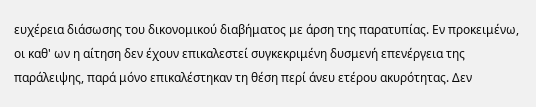ευχέρεια διάσωσης του δικονομικού διαβήματος με άρση της παρατυπίας. Εν προκειμένω, οι καθ' ων η αίτηση δεν έχουν επικαλεστεί συγκεκριμένη δυσμενή επενέργεια της παράλειψης, παρά μόνο επικαλέστηκαν τη θέση περί άνευ ετέρου ακυρότητας. Δεν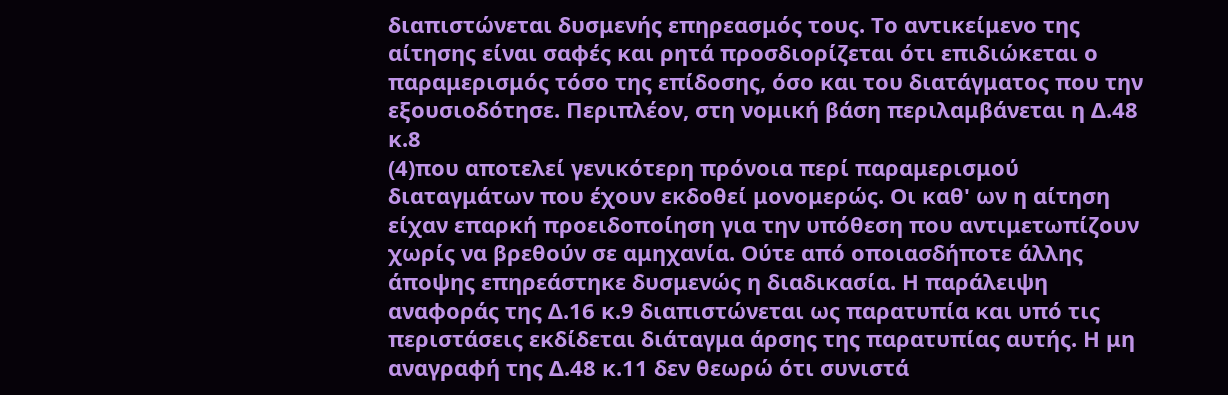διαπιστώνεται δυσμενής επηρεασμός τους. Το αντικείμενο της αίτησης είναι σαφές και ρητά προσδιορίζεται ότι επιδιώκεται ο παραμερισμός τόσο της επίδοσης, όσο και του διατάγματος που την εξουσιοδότησε. Περιπλέον, στη νομική βάση περιλαμβάνεται η Δ.48 κ.8
(4)που αποτελεί γενικότερη πρόνοια περί παραμερισμού διαταγμάτων που έχουν εκδοθεί μονομερώς. Οι καθ' ων η αίτηση είχαν επαρκή προειδοποίηση για την υπόθεση που αντιμετωπίζουν χωρίς να βρεθούν σε αμηχανία. Ούτε από οποιασδήποτε άλλης άποψης επηρεάστηκε δυσμενώς η διαδικασία. Η παράλειψη αναφοράς της Δ.16 κ.9 διαπιστώνεται ως παρατυπία και υπό τις περιστάσεις εκδίδεται διάταγμα άρσης της παρατυπίας αυτής. Η μη αναγραφή της Δ.48 κ.11 δεν θεωρώ ότι συνιστά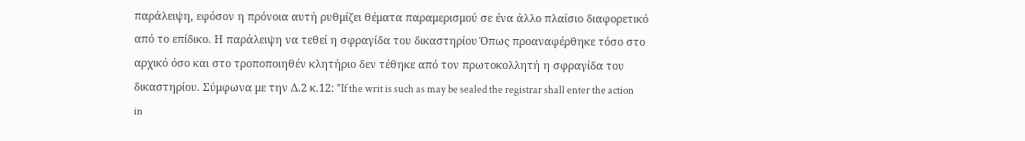παράλειψη, εφόσον η πρόνοια αυτή ρυθμίζει θέματα παραμερισμού σε ένα άλλο πλαίσιο διαφορετικό από το επίδικο. Η παράλειψη να τεθεί η σφραγίδα του δικαστηρίου Όπως προαναφέρθηκε τόσο στο αρχικό όσο και στο τροποποιηθέν κλητήριο δεν τέθηκε από τον πρωτοκολλητή η σφραγίδα του δικαστηρίου. Σύμφωνα με την Δ.2 κ.12: "If the writ is such as may be sealed the registrar shall enter the action in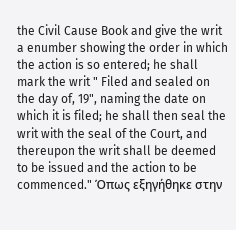the Civil Cause Book and give the writ a enumber showing the order in which the action is so entered; he shall mark the writ " Filed and sealed on the day of, 19", naming the date on which it is filed; he shall then seal the writ with the seal of the Court, and thereupon the writ shall be deemed to be issued and the action to be commenced." Όπως εξηγήθηκε στην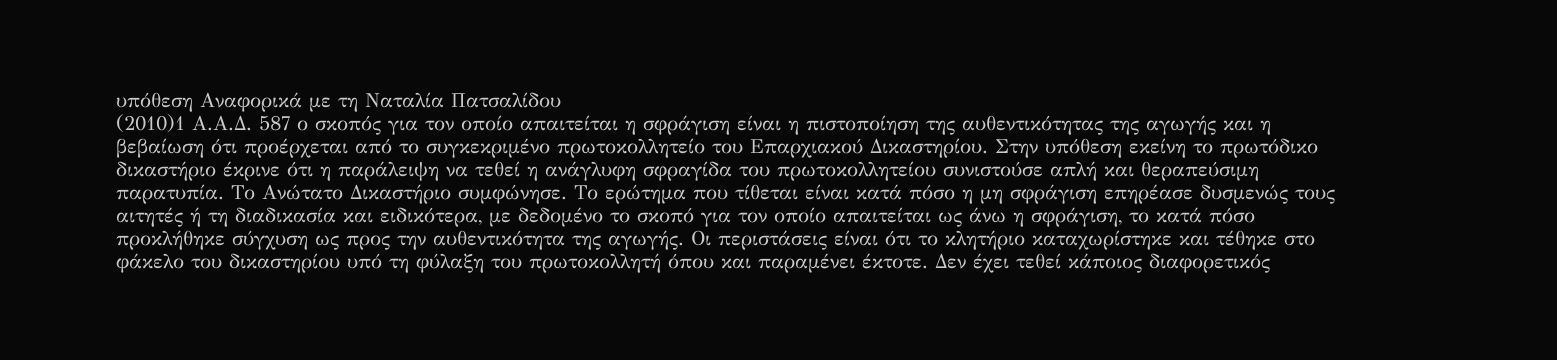υπόθεση Αναφορικά με τη Ναταλία Πατσαλίδου
(2010)1 Α.Α.Δ. 587 ο σκοπός για τον οποίο απαιτείται η σφράγιση είναι η πιστοποίηση της αυθεντικότητας της αγωγής και η βεβαίωση ότι προέρχεται από το συγκεκριμένο πρωτοκολλητείο του Επαρχιακού Δικαστηρίου. Στην υπόθεση εκείνη το πρωτόδικο δικαστήριο έκρινε ότι η παράλειψη να τεθεί η ανάγλυφη σφραγίδα του πρωτοκολλητείου συνιστούσε απλή και θεραπεύσιμη παρατυπία. Το Ανώτατο Δικαστήριο συμφώνησε. Το ερώτημα που τίθεται είναι κατά πόσο η μη σφράγιση επηρέασε δυσμενώς τους αιτητές ή τη διαδικασία και ειδικότερα, με δεδομένο το σκοπό για τον οποίο απαιτείται ως άνω η σφράγιση, το κατά πόσο προκλήθηκε σύγχυση ως προς την αυθεντικότητα της αγωγής. Οι περιστάσεις είναι ότι το κλητήριο καταχωρίστηκε και τέθηκε στο φάκελο του δικαστηρίου υπό τη φύλαξη του πρωτοκολλητή όπου και παραμένει έκτοτε. Δεν έχει τεθεί κάποιος διαφορετικός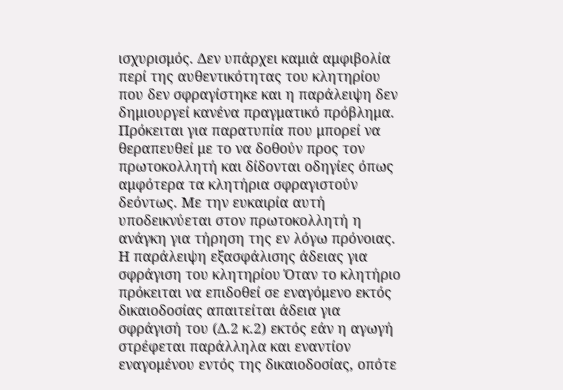ισχυρισμός. Δεν υπάρχει καμιά αμφιβολία περί της αυθεντικότητας του κλητηρίου που δεν σφραγίστηκε και η παράλειψη δεν δημιουργεί κανένα πραγματικό πρόβλημα. Πρόκειται για παρατυπία που μπορεί να θεραπευθεί με το να δοθούν προς τον πρωτοκολλητή και δίδονται οδηγίες όπως αμφότερα τα κλητήρια σφραγιστούν δεόντως. Με την ευκαιρία αυτή υποδεικνύεται στον πρωτοκολλητή η ανάγκη για τήρηση της εν λόγω πρόνοιας. Η παράλειψη εξασφάλισης άδειας για σφράγιση του κλητηρίου Όταν το κλητήριο πρόκειται να επιδοθεί σε εναγόμενο εκτός δικαιοδοσίας απαιτείται άδεια για σφράγισή του (Δ.2 κ.2) εκτός εάν η αγωγή στρέφεται παράλληλα και εναντίον εναγομένου εντός της δικαιοδοσίας, οπότε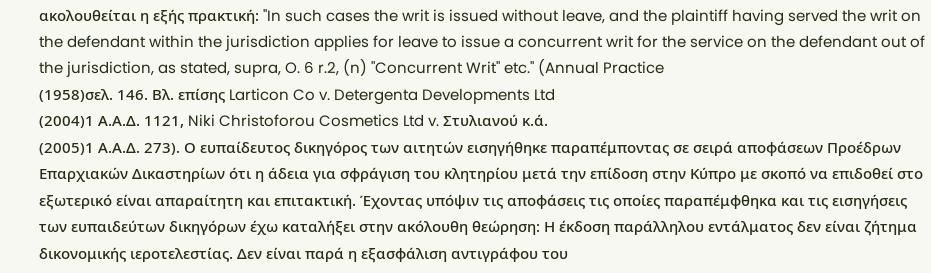ακολουθείται η εξής πρακτική: "In such cases the writ is issued without leave, and the plaintiff having served the writ on the defendant within the jurisdiction applies for leave to issue a concurrent writ for the service on the defendant out of the jurisdiction, as stated, supra, O. 6 r.2, (n) "Concurrent Writ" etc." (Annual Practice
(1958)σελ. 146. Βλ. επίσης Larticon Co v. Detergenta Developments Ltd
(2004)1 Α.Α.Δ. 1121, Niki Christoforou Cosmetics Ltd v. Στυλιανού κ.ά.
(2005)1 Α.Α.Δ. 273). Ο ευπαίδευτος δικηγόρος των αιτητών εισηγήθηκε παραπέμποντας σε σειρά αποφάσεων Προέδρων Επαρχιακών Δικαστηρίων ότι η άδεια για σφράγιση του κλητηρίου μετά την επίδοση στην Κύπρο με σκοπό να επιδοθεί στο εξωτερικό είναι απαραίτητη και επιτακτική. Έχοντας υπόψιν τις αποφάσεις τις οποίες παραπέμφθηκα και τις εισηγήσεις των ευπαιδεύτων δικηγόρων έχω καταλήξει στην ακόλουθη θεώρηση: Η έκδοση παράλληλου εντάλματος δεν είναι ζήτημα δικονομικής ιεροτελεστίας. Δεν είναι παρά η εξασφάλιση αντιγράφου του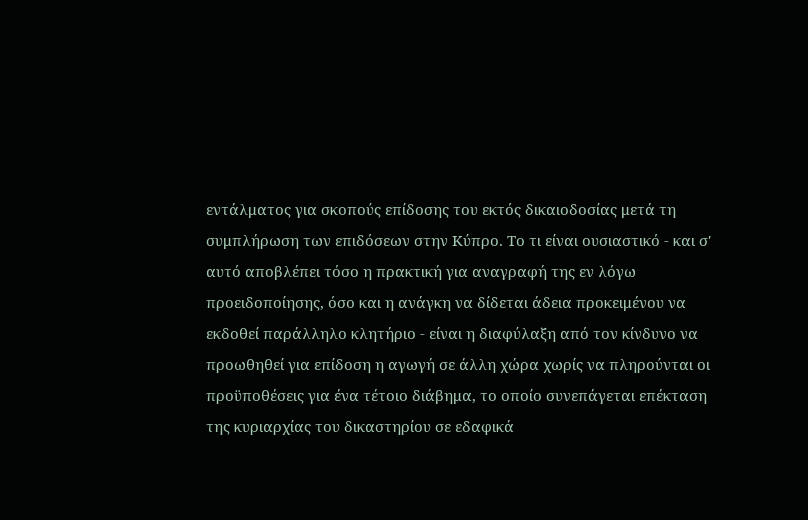εντάλματος για σκοπούς επίδοσης του εκτός δικαιοδοσίας μετά τη συμπλήρωση των επιδόσεων στην Κύπρο. Το τι είναι ουσιαστικό - και σ' αυτό αποβλέπει τόσο η πρακτική για αναγραφή της εν λόγω προειδοποίησης, όσο και η ανάγκη να δίδεται άδεια προκειμένου να εκδοθεί παράλληλο κλητήριο - είναι η διαφύλαξη από τον κίνδυνο να προωθηθεί για επίδοση η αγωγή σε άλλη χώρα χωρίς να πληρούνται οι προϋποθέσεις για ένα τέτοιο διάβημα, το οποίο συνεπάγεται επέκταση της κυριαρχίας του δικαστηρίου σε εδαφικά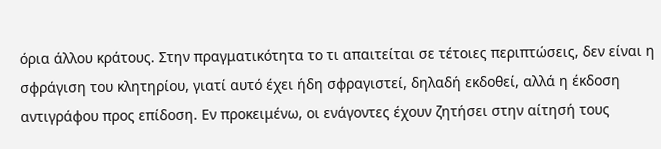όρια άλλου κράτους. Στην πραγματικότητα το τι απαιτείται σε τέτοιες περιπτώσεις, δεν είναι η σφράγιση του κλητηρίου, γιατί αυτό έχει ήδη σφραγιστεί, δηλαδή εκδοθεί, αλλά η έκδοση αντιγράφου προς επίδοση. Εν προκειμένω, οι ενάγοντες έχουν ζητήσει στην αίτησή τους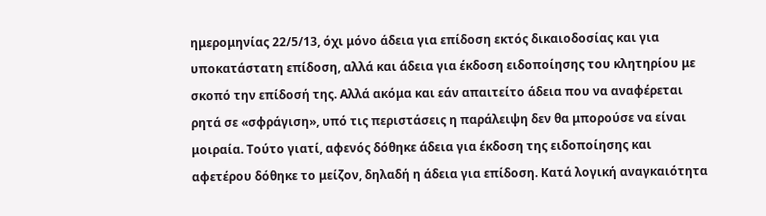ημερομηνίας 22/5/13, όχι μόνο άδεια για επίδοση εκτός δικαιοδοσίας και για υποκατάστατη επίδοση, αλλά και άδεια για έκδοση ειδοποίησης του κλητηρίου με σκοπό την επίδοσή της. Αλλά ακόμα και εάν απαιτείτο άδεια που να αναφέρεται ρητά σε «σφράγιση», υπό τις περιστάσεις η παράλειψη δεν θα μπορούσε να είναι μοιραία. Τούτο γιατί, αφενός δόθηκε άδεια για έκδοση της ειδοποίησης και αφετέρου δόθηκε το μείζον, δηλαδή η άδεια για επίδοση. Κατά λογική αναγκαιότητα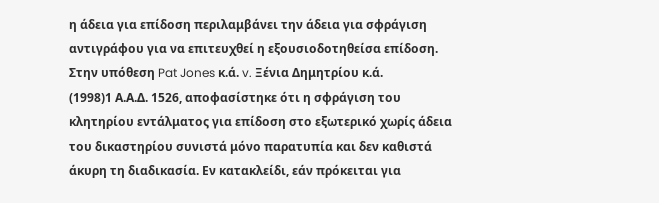η άδεια για επίδοση περιλαμβάνει την άδεια για σφράγιση αντιγράφου για να επιτευχθεί η εξουσιοδοτηθείσα επίδοση. Στην υπόθεση Pat Jones κ.ά. v. Ξένια Δημητρίου κ.ά.
(1998)1 Α.Α.Δ. 1526, αποφασίστηκε ότι η σφράγιση του κλητηρίου εντάλματος για επίδοση στο εξωτερικό χωρίς άδεια του δικαστηρίου συνιστά μόνο παρατυπία και δεν καθιστά άκυρη τη διαδικασία. Εν κατακλείδι, εάν πρόκειται για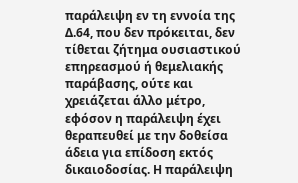παράλειψη εν τη εννοία της Δ.64, που δεν πρόκειται, δεν τίθεται ζήτημα ουσιαστικού επηρεασμού ή θεμελιακής παράβασης, ούτε και χρειάζεται άλλο μέτρο, εφόσον η παράλειψη έχει θεραπευθεί με την δοθείσα άδεια για επίδοση εκτός δικαιοδοσίας. Η παράλειψη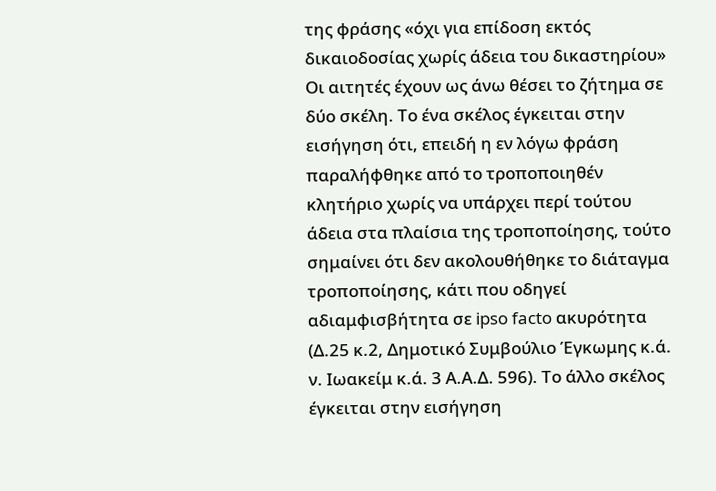της φράσης «όχι για επίδοση εκτός δικαιοδοσίας χωρίς άδεια του δικαστηρίου» Οι αιτητές έχουν ως άνω θέσει το ζήτημα σε δύο σκέλη. Το ένα σκέλος έγκειται στην εισήγηση ότι, επειδή η εν λόγω φράση παραλήφθηκε από το τροποποιηθέν κλητήριο χωρίς να υπάρχει περί τούτου άδεια στα πλαίσια της τροποποίησης, τούτο σημαίνει ότι δεν ακολουθήθηκε το διάταγμα τροποποίησης, κάτι που οδηγεί αδιαμφισβήτητα σε ipso facto ακυρότητα (Δ.25 κ.2, Δημοτικό Συμβούλιο Έγκωμης κ.ά. ν. Ιωακείμ κ.ά. 3 Α.Α.Δ. 596). Το άλλο σκέλος έγκειται στην εισήγηση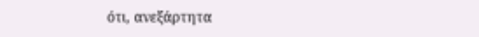ότι, ανεξάρτητα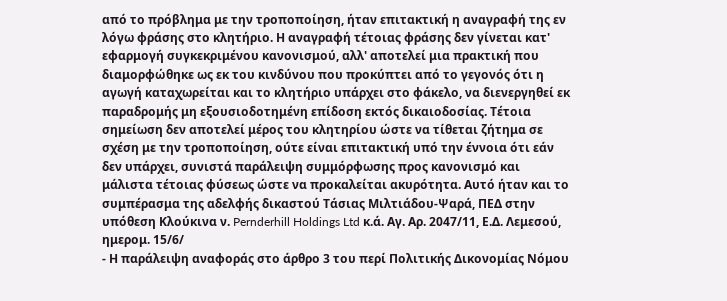από το πρόβλημα με την τροποποίηση, ήταν επιτακτική η αναγραφή της εν λόγω φράσης στο κλητήριο. Η αναγραφή τέτοιας φράσης δεν γίνεται κατ' εφαρμογή συγκεκριμένου κανονισμού, αλλ' αποτελεί μια πρακτική που διαμορφώθηκε ως εκ του κινδύνου που προκύπτει από το γεγονός ότι η αγωγή καταχωρείται και το κλητήριο υπάρχει στο φάκελο, να διενεργηθεί εκ παραδρομής μη εξουσιοδοτημένη επίδοση εκτός δικαιοδοσίας. Τέτοια σημείωση δεν αποτελεί μέρος του κλητηρίου ώστε να τίθεται ζήτημα σε σχέση με την τροποποίηση, ούτε είναι επιτακτική υπό την έννοια ότι εάν δεν υπάρχει, συνιστά παράλειψη συμμόρφωσης προς κανονισμό και μάλιστα τέτοιας φύσεως ώστε να προκαλείται ακυρότητα. Αυτό ήταν και το συμπέρασμα της αδελφής δικαστού Τάσιας Μιλτιάδου-Ψαρά, ΠΕΔ στην υπόθεση Κλούκινα ν. Pernderhill Holdings Ltd κ.ά. Αγ. Αρ. 2047/11, Ε.Δ. Λεμεσού, ημερομ. 15/6/
- Η παράλειψη αναφοράς στο άρθρο 3 του περί Πολιτικής Δικονομίας Νόμου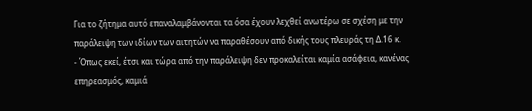Για το ζήτημα αυτό επαναλαμβάνονται τα όσα έχουν λεχθεί ανωτέρω σε σχέση με την παράλειψη των ιδίων των αιτητών να παραθέσουν από δικής τους πλευράς τη Δ.16 κ.
- Όπως εκεί, έτσι και τώρα από την παράλειψη δεν προκαλείται καμία ασάφεια, κανένας επηρεασμός, καμιά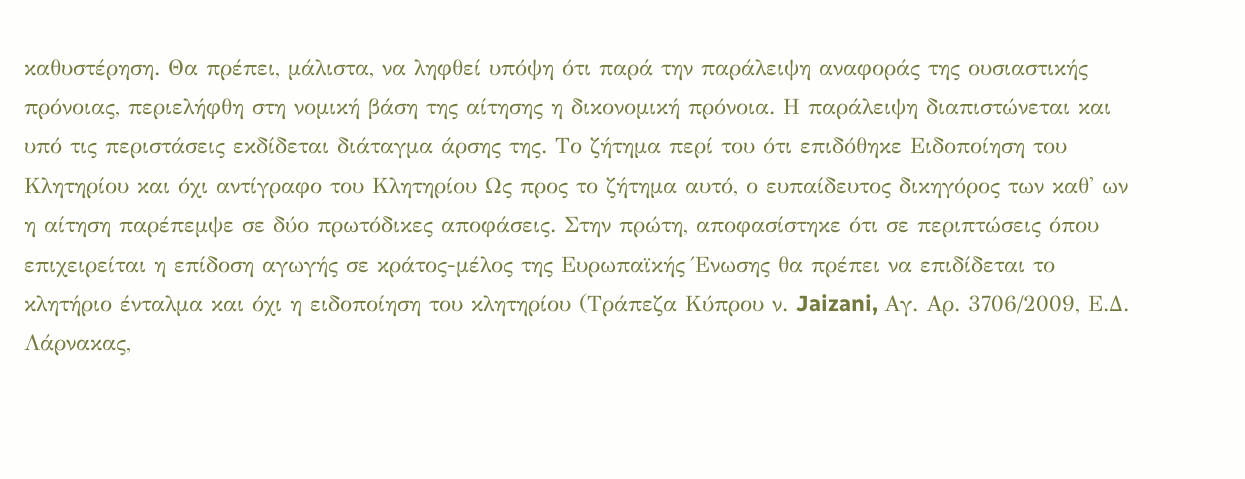καθυστέρηση. Θα πρέπει, μάλιστα, να ληφθεί υπόψη ότι παρά την παράλειψη αναφοράς της ουσιαστικής πρόνοιας, περιελήφθη στη νομική βάση της αίτησης η δικονομική πρόνοια. Η παράλειψη διαπιστώνεται και υπό τις περιστάσεις εκδίδεται διάταγμα άρσης της. Το ζήτημα περί του ότι επιδόθηκε Ειδοποίηση του Κλητηρίου και όχι αντίγραφο του Κλητηρίου Ως προς το ζήτημα αυτό, ο ευπαίδευτος δικηγόρος των καθ' ων η αίτηση παρέπεμψε σε δύο πρωτόδικες αποφάσεις. Στην πρώτη, αποφασίστηκε ότι σε περιπτώσεις όπου επιχειρείται η επίδοση αγωγής σε κράτος-μέλος της Ευρωπαϊκής Ένωσης θα πρέπει να επιδίδεται το κλητήριο ένταλμα και όχι η ειδοποίηση του κλητηρίου (Τράπεζα Κύπρου ν. Jaizani, Αγ. Αρ. 3706/2009, Ε.Δ. Λάρνακας,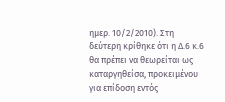ημερ. 10/2/2010). Στη δεύτερη κρίθηκε ότι η Δ.6 κ.6 θα πρέπει να θεωρείται ως καταργηθείσα, προκειμένου για επίδοση εντός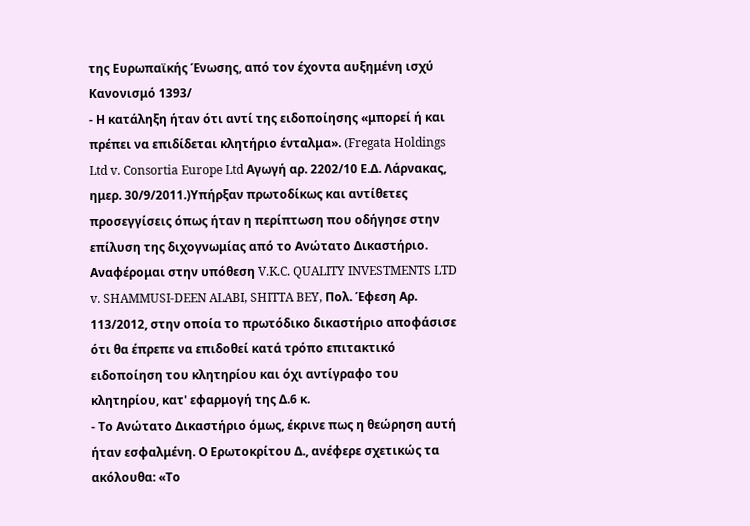της Ευρωπαϊκής Ένωσης, από τον έχοντα αυξημένη ισχύ Κανονισμό 1393/
- Η κατάληξη ήταν ότι αντί της ειδοποίησης «μπορεί ή και πρέπει να επιδίδεται κλητήριο ένταλμα». (Fregata Holdings Ltd v. Consortia Europe Ltd Αγωγή αρ. 2202/10 Ε.Δ. Λάρνακας, ημερ. 30/9/2011.)Υπήρξαν πρωτοδίκως και αντίθετες προσεγγίσεις όπως ήταν η περίπτωση που οδήγησε στην επίλυση της διχογνωμίας από το Ανώτατο Δικαστήριο. Αναφέρομαι στην υπόθεση V.K.C. QUALITY INVESTMENTS LTD v. SHAMMUSI-DEEN ALABI, SHITTA BEY, Πολ. Έφεση Αρ. 113/2012, στην οποία το πρωτόδικο δικαστήριο αποφάσισε ότι θα έπρεπε να επιδοθεί κατά τρόπο επιτακτικό ειδοποίηση του κλητηρίου και όχι αντίγραφο του κλητηρίου, κατ' εφαρμογή της Δ.6 κ.
- Το Ανώτατο Δικαστήριο όμως, έκρινε πως η θεώρηση αυτή ήταν εσφαλμένη. Ο Ερωτοκρίτου Δ., ανέφερε σχετικώς τα ακόλουθα: «Το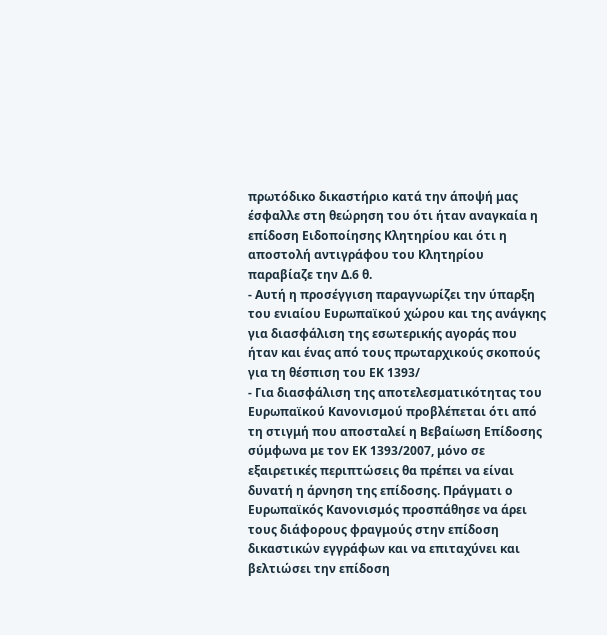πρωτόδικο δικαστήριο κατά την άποψή μας έσφαλλε στη θεώρηση του ότι ήταν αναγκαία η επίδοση Ειδοποίησης Κλητηρίου και ότι η αποστολή αντιγράφου του Κλητηρίου παραβίαζε την Δ.6 θ.
- Αυτή η προσέγγιση παραγνωρίζει την ύπαρξη του ενιαίου Ευρωπαϊκού χώρου και της ανάγκης για διασφάλιση της εσωτερικής αγοράς που ήταν και ένας από τους πρωταρχικούς σκοπούς για τη θέσπιση του ΕΚ 1393/
- Για διασφάλιση της αποτελεσματικότητας του Ευρωπαϊκού Κανονισμού προβλέπεται ότι από τη στιγμή που αποσταλεί η Βεβαίωση Επίδοσης σύμφωνα με τον ΕΚ 1393/2007, μόνο σε εξαιρετικές περιπτώσεις θα πρέπει να είναι δυνατή η άρνηση της επίδοσης. Πράγματι ο Ευρωπαϊκός Κανονισμός προσπάθησε να άρει τους διάφορους φραγμούς στην επίδοση δικαστικών εγγράφων και να επιταχύνει και βελτιώσει την επίδοση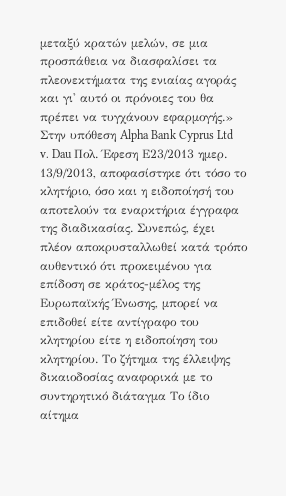μεταξύ κρατών μελών, σε μια προσπάθεια να διασφαλίσει τα πλεονεκτήματα της ενιαίας αγοράς και γι' αυτό οι πρόνοιες του θα πρέπει να τυγχάνουν εφαρμογής.» Στην υπόθεση Alpha Bank Cyprus Ltd v. Dau Πολ. Έφεση Ε23/2013 ημερ. 13/9/2013, αποφασίστηκε ότι τόσο το κλητήριο, όσο και η ειδοποίησή του αποτελούν τα εναρκτήρια έγγραφα της διαδικασίας. Συνεπώς, έχει πλέον αποκρυσταλλωθεί κατά τρόπο αυθεντικό ότι προκειμένου για επίδοση σε κράτος-μέλος της Ευρωπαϊκής Ένωσης, μπορεί να επιδοθεί είτε αντίγραφο του κλητηρίου είτε η ειδοποίηση του κλητηρίου. Το ζήτημα της έλλειψης δικαιοδοσίας αναφορικά με το συντηρητικό διάταγμα Το ίδιο αίτημα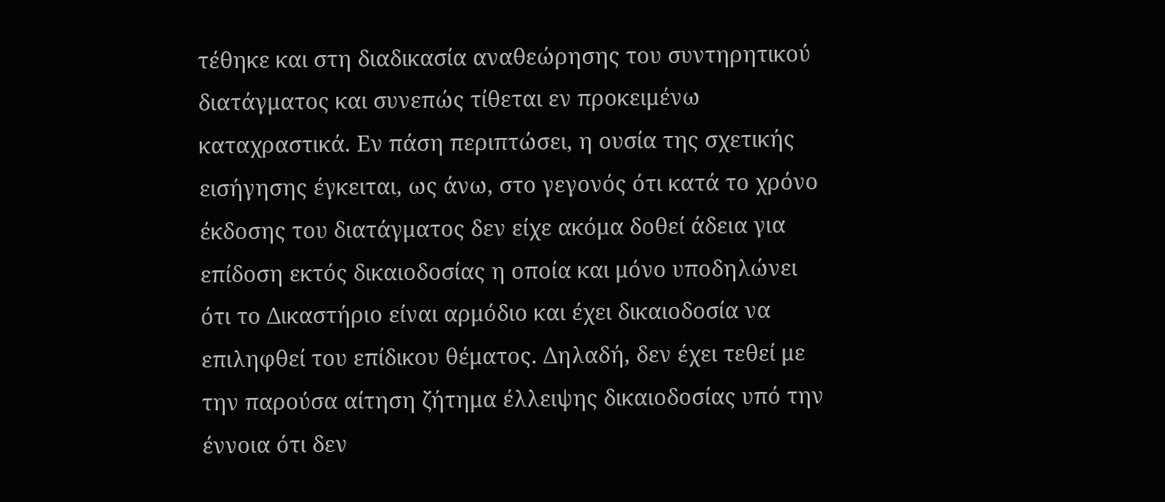τέθηκε και στη διαδικασία αναθεώρησης του συντηρητικού διατάγματος και συνεπώς τίθεται εν προκειμένω καταχραστικά. Εν πάση περιπτώσει, η ουσία της σχετικής εισήγησης έγκειται, ως άνω, στο γεγονός ότι κατά το χρόνο έκδοσης του διατάγματος δεν είχε ακόμα δοθεί άδεια για επίδοση εκτός δικαιοδοσίας η οποία και μόνο υποδηλώνει ότι το Δικαστήριο είναι αρμόδιο και έχει δικαιοδοσία να επιληφθεί του επίδικου θέματος. Δηλαδή, δεν έχει τεθεί με την παρούσα αίτηση ζήτημα έλλειψης δικαιοδοσίας υπό την έννοια ότι δεν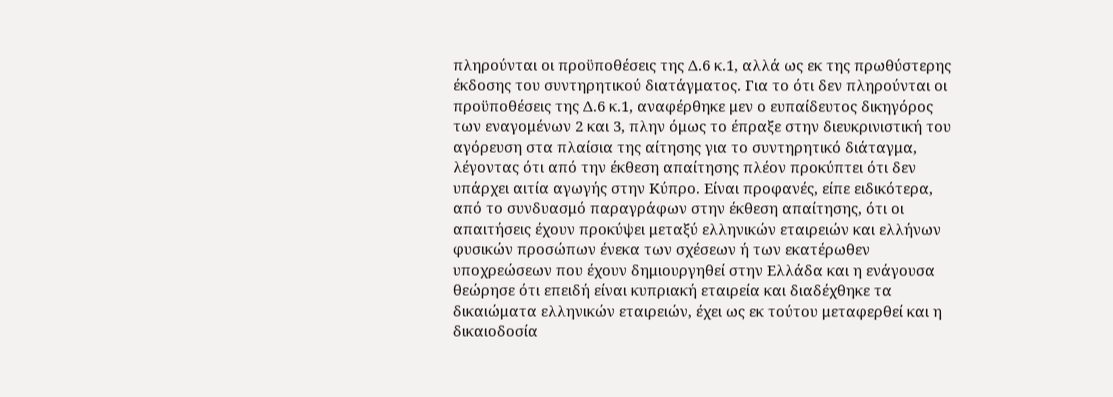πληρούνται οι προϋποθέσεις της Δ.6 κ.1, αλλά ως εκ της πρωθύστερης έκδοσης του συντηρητικού διατάγματος. Για το ότι δεν πληρούνται οι προϋποθέσεις της Δ.6 κ.1, αναφέρθηκε μεν ο ευπαίδευτος δικηγόρος των εναγομένων 2 και 3, πλην όμως το έπραξε στην διευκρινιστική του αγόρευση στα πλαίσια της αίτησης για το συντηρητικό διάταγμα, λέγοντας ότι από την έκθεση απαίτησης πλέον προκύπτει ότι δεν υπάρχει αιτία αγωγής στην Κύπρο. Είναι προφανές, είπε ειδικότερα, από το συνδυασμό παραγράφων στην έκθεση απαίτησης, ότι οι απαιτήσεις έχουν προκύψει μεταξύ ελληνικών εταιρειών και ελλήνων φυσικών προσώπων ένεκα των σχέσεων ή των εκατέρωθεν υποχρεώσεων που έχουν δημιουργηθεί στην Ελλάδα και η ενάγουσα θεώρησε ότι επειδή είναι κυπριακή εταιρεία και διαδέχθηκε τα δικαιώματα ελληνικών εταιρειών, έχει ως εκ τούτου μεταφερθεί και η δικαιοδοσία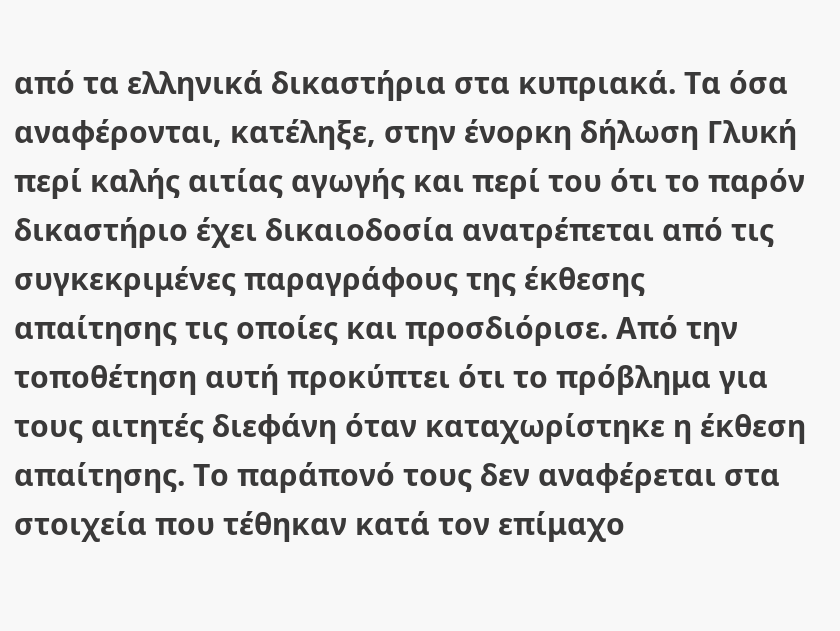από τα ελληνικά δικαστήρια στα κυπριακά. Τα όσα αναφέρονται, κατέληξε, στην ένορκη δήλωση Γλυκή περί καλής αιτίας αγωγής και περί του ότι το παρόν δικαστήριο έχει δικαιοδοσία ανατρέπεται από τις συγκεκριμένες παραγράφους της έκθεσης απαίτησης τις οποίες και προσδιόρισε. Από την τοποθέτηση αυτή προκύπτει ότι το πρόβλημα για τους αιτητές διεφάνη όταν καταχωρίστηκε η έκθεση απαίτησης. Το παράπονό τους δεν αναφέρεται στα στοιχεία που τέθηκαν κατά τον επίμαχο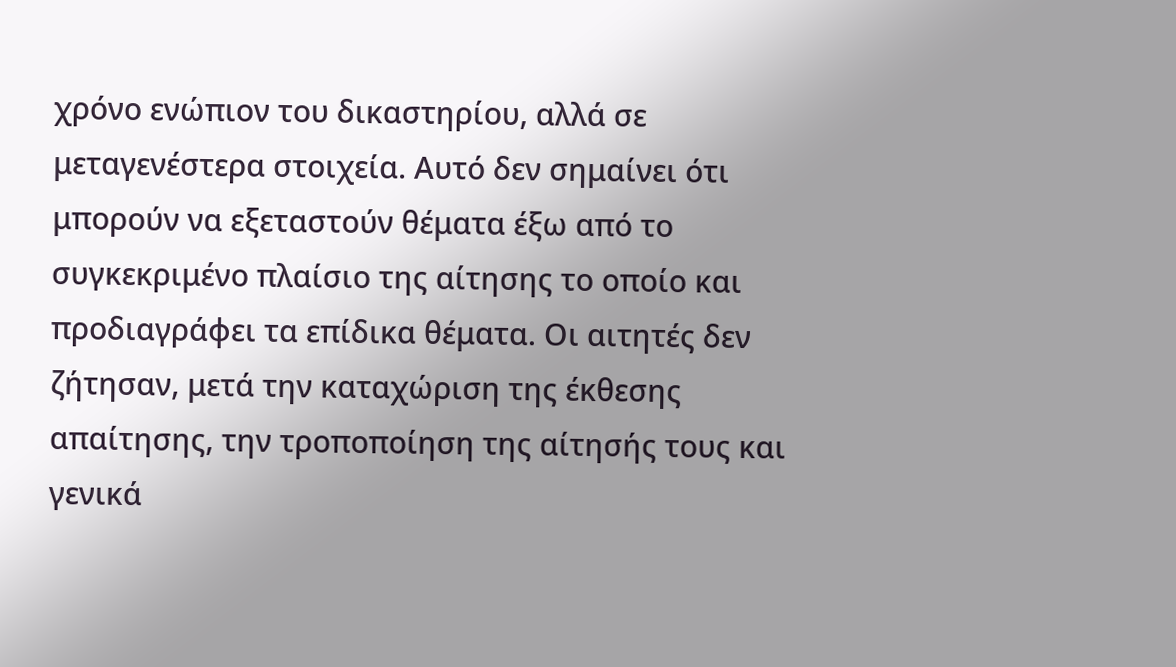χρόνο ενώπιον του δικαστηρίου, αλλά σε μεταγενέστερα στοιχεία. Αυτό δεν σημαίνει ότι μπορούν να εξεταστούν θέματα έξω από το συγκεκριμένο πλαίσιο της αίτησης το οποίο και προδιαγράφει τα επίδικα θέματα. Οι αιτητές δεν ζήτησαν, μετά την καταχώριση της έκθεσης απαίτησης, την τροποποίηση της αίτησής τους και γενικά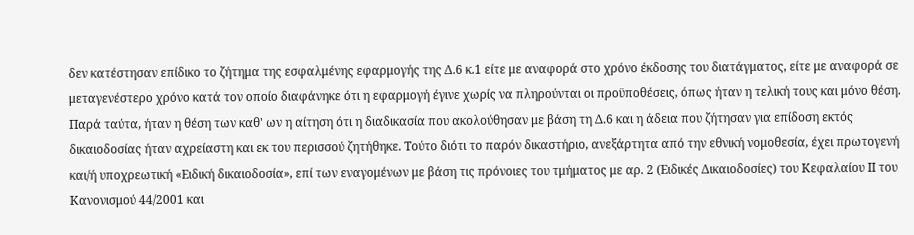δεν κατέστησαν επίδικο το ζήτημα της εσφαλμένης εφαρμογής της Δ.6 κ.1 είτε με αναφορά στο χρόνο έκδοσης του διατάγματος, είτε με αναφορά σε μεταγενέστερο χρόνο κατά τον οποίο διαφάνηκε ότι η εφαρμογή έγινε χωρίς να πληρούνται οι προϋποθέσεις, όπως ήταν η τελική τους και μόνο θέση. Παρά ταύτα, ήταν η θέση των καθ' ων η αίτηση ότι η διαδικασία που ακολούθησαν με βάση τη Δ.6 και η άδεια που ζήτησαν για επίδοση εκτός δικαιοδοσίας ήταν αχρείαστη και εκ του περισσού ζητήθηκε. Τούτο διότι το παρόν δικαστήριο, ανεξάρτητα από την εθνική νομοθεσία, έχει πρωτογενή και/ή υποχρεωτική «Ειδική δικαιοδοσία», επί των εναγομένων με βάση τις πρόνοιες του τμήματος με αρ. 2 (Ειδικές Δικαιοδοσίες) του Κεφαλαίου ΙΙ του Κανονισμού 44/2001 και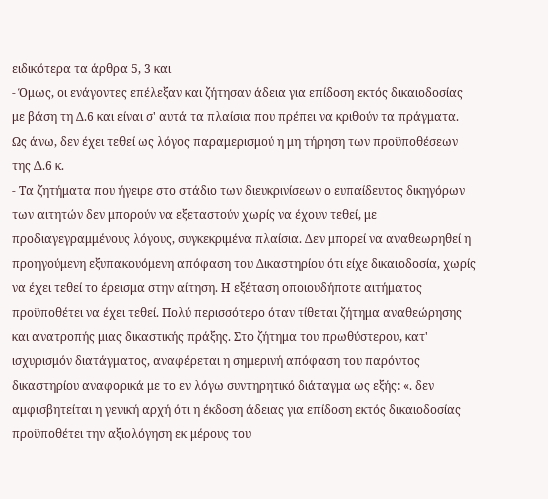ειδικότερα τα άρθρα 5, 3 και
- Όμως, οι ενάγοντες επέλεξαν και ζήτησαν άδεια για επίδοση εκτός δικαιοδοσίας με βάση τη Δ.6 και είναι σ' αυτά τα πλαίσια που πρέπει να κριθούν τα πράγματα. Ως άνω, δεν έχει τεθεί ως λόγος παραμερισμού η μη τήρηση των προϋποθέσεων της Δ.6 κ.
- Τα ζητήματα που ήγειρε στο στάδιο των διευκρινίσεων ο ευπαίδευτος δικηγόρων των αιτητών δεν μπορούν να εξεταστούν χωρίς να έχουν τεθεί, με προδιαγεγραμμένους λόγους, συγκεκριμένα πλαίσια. Δεν μπορεί να αναθεωρηθεί η προηγούμενη εξυπακουόμενη απόφαση του Δικαστηρίου ότι είχε δικαιοδοσία, χωρίς να έχει τεθεί το έρεισμα στην αίτηση. Η εξέταση οποιουδήποτε αιτήματος προϋποθέτει να έχει τεθεί. Πολύ περισσότερο όταν τίθεται ζήτημα αναθεώρησης και ανατροπής μιας δικαστικής πράξης. Στο ζήτημα του πρωθύστερου, κατ' ισχυρισμόν διατάγματος, αναφέρεται η σημερινή απόφαση του παρόντος δικαστηρίου αναφορικά με το εν λόγω συντηρητικό διάταγμα ως εξής: «. δεν αμφισβητείται η γενική αρχή ότι η έκδοση άδειας για επίδοση εκτός δικαιοδοσίας προϋποθέτει την αξιολόγηση εκ μέρους του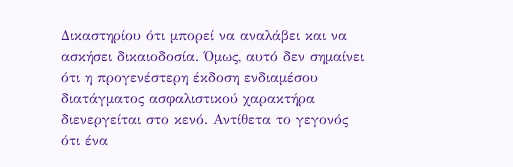Δικαστηρίου ότι μπορεί να αναλάβει και να ασκήσει δικαιοδοσία. Όμως, αυτό δεν σημαίνει ότι η προγενέστερη έκδοση ενδιαμέσου διατάγματος ασφαλιστικού χαρακτήρα διενεργείται στο κενό. Αντίθετα το γεγονός ότι ένα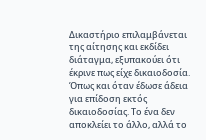Δικαστήριο επιλαμβάνεται της αίτησης και εκδίδει διάταγμα, εξυπακούει ότι έκρινε πως είχε δικαιοδοσία. Όπως και όταν έδωσε άδεια για επίδοση εκτός δικαιοδοσίας. Το ένα δεν αποκλείει το άλλο, αλλά το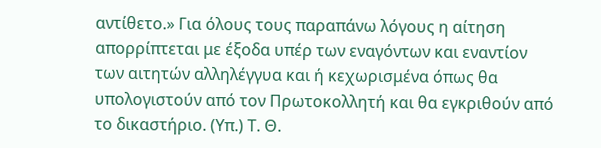αντίθετο.» Για όλους τους παραπάνω λόγους η αίτηση απορρίπτεται με έξοδα υπέρ των εναγόντων και εναντίον των αιτητών αλληλέγγυα και ή κεχωρισμένα όπως θα υπολογιστούν από τον Πρωτοκολλητή και θα εγκριθούν από το δικαστήριο. (Υπ.) Τ. Θ.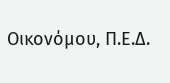Οικονόμου, Π.Ε.Δ.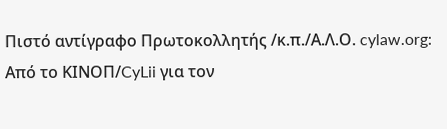Πιστό αντίγραφο Πρωτοκολλητής /κ.π./Α.Λ.Ο. cylaw.org: Από το ΚΙΝOΠ/CyLii για τον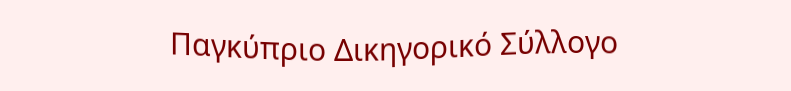Παγκύπριο Δικηγορικό Σύλλογο